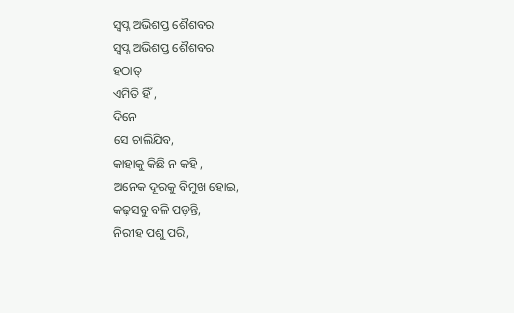ସ୍ୱପ୍ନ ଅଭିଶପ୍ତ ଶୈଶବର
ସ୍ୱପ୍ନ ଅଭିଶପ୍ତ ଶୈଶବର
ହଠାତ୍
ଏମିତି ହିଁ ,
ଦିନେ
ସେ ଚାଲିଯିବ,
କାହାକୁ କିଛି ନ କହି ,
ଅନେକ ଦୂରକୁ ବିମୁଖ ହୋଇ,
କଢ଼ସବୁ ବଳି ପଡ଼ନ୍ତି,
ନିରୀହ ପଶୁ ପରି,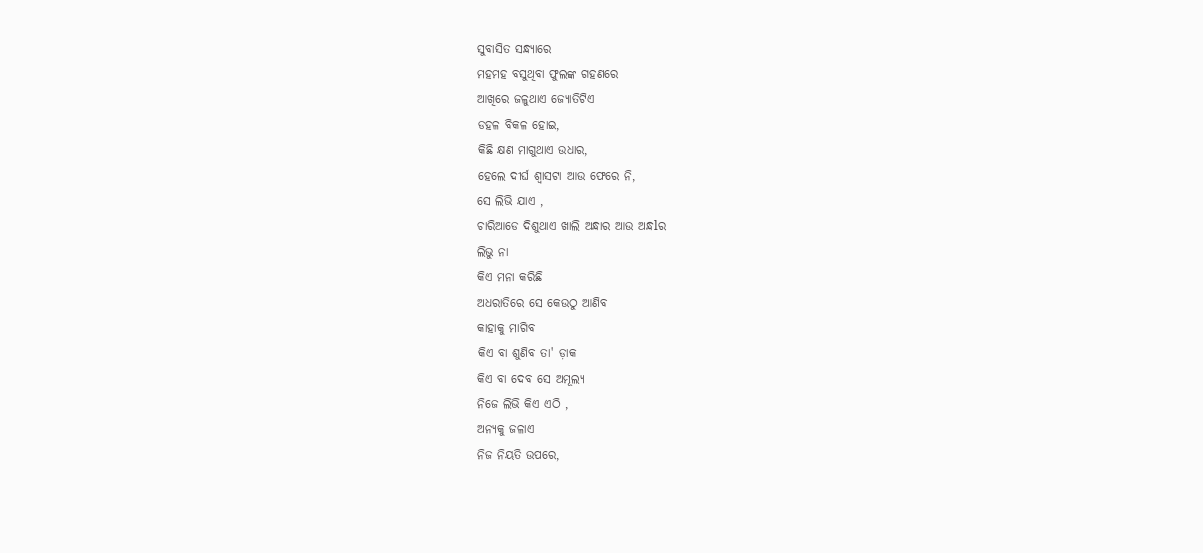ସୁବାସିତ ସନ୍ଧ୍ୟାରେ
ମହମହ ବସୁଥିବା ଫୁଲଙ୍କ ଗହଣରେ
ଆଖିରେ ଜଳୁଥାଏ ଜ୍ୟୋତିଟିଏ
ଡହଳ ବିକଳ ହୋଇ,
କିଛି କ୍ଷଣ ମାଗୁଥାଏ ଉଧାର,
ହେଲେ ଦୀର୍ଘ ଶ୍ୱାସଟା ଆଉ ଫେରେ ନି,
ସେ ଲିଭି ଯାଏ ,
ଚାରିଆଡେ ଦିଶୁଥାଏ ଖାଲି ଅନ୍ଧାର ଆଉ ଅନ୍ଧlର
ଲିଭୁ ନା
କିଏ ମନା କରିଛି
ଅଧରାତିରେ ସେ କେଉଠୁ ଆଣିବ
କାହାକୁ ମାଗିବ
କିଏ ବା ଶୁଣିବ ତା' ଡ଼ାକ
କିଏ ବା ଦେବ ସେ ଅମୂଲ୍ୟ
ନିଜେ ଲିଭି କିଏ ଏଠି ,
ଅନ୍ୟକୁ ଜଳାଏ
ନିଜ ନିୟତି ଉପରେ,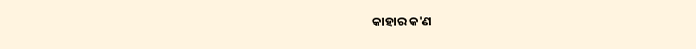କାହାର କ'ଣ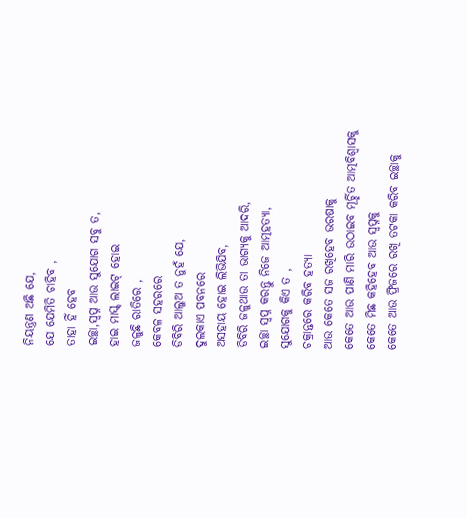ନିୟନ୍ତ୍ରଣ ଅଛି ଯେ,
ଯେ ଯେମିତି ଚାହିବ ,
ତାହା ହିଁ ହେବ
ଇଚ୍ଛା,ସ୍ୱପ୍ନ ଆଉ ସୁଯୋଗ ସବୁ ତ,
ହାଇ ମାସ୍କ୍ ଲାଇଟ୍ ହୋଇ
ଜଳୁଛି ରାତିରେ ,
କେବଳ ସହରରେ
ଡିବିରି ଆଲୁଅ ତ ନୁହଁ ଯେ,
ଦୁଲକାଏ ପବନରେ
ଅସହାୟ ହୋଇ ଲିଭିଯିବ,
ଡିବିରି ଜଳୁଥାଉ ତା ଭାଗ୍ୟକୁ ଆଦରି,
ଇଚ୍ଛା ସ୍ୱପ୍ନ କରନ୍ତୁ ନିଜେ ଆତ୍ମହତ୍ୟା,
ସୁଯୋଗକୁ କିଏ ତ ,
ଚକ୍ରାନ୍ତରେ କରିବ ହତ୍ୟା
ଆଉ କେତେ ସଜ ରଖିହେବ ଭରଷାକୁ
କେତେ ଆଉ ପାଣି ମାରି ଉଠାଇବ ମୂର୍ଚ୍ଛିତ ଆତ୍ମବିଶ୍ବାସକୁ
କେତେ ମିଛ କହିହେବ ଆଉ ସ୍ବପ୍ନକୁ
କେତେ ଆଉ ଫ୍ରିଜରେ ରଖି ତଟକା କରିବ ଇଚ୍ଛାକୁ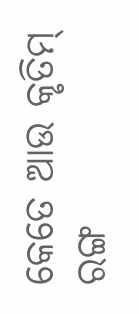କେତେ ଆଉ କୃତିମ୍ ରଙ୍ଗ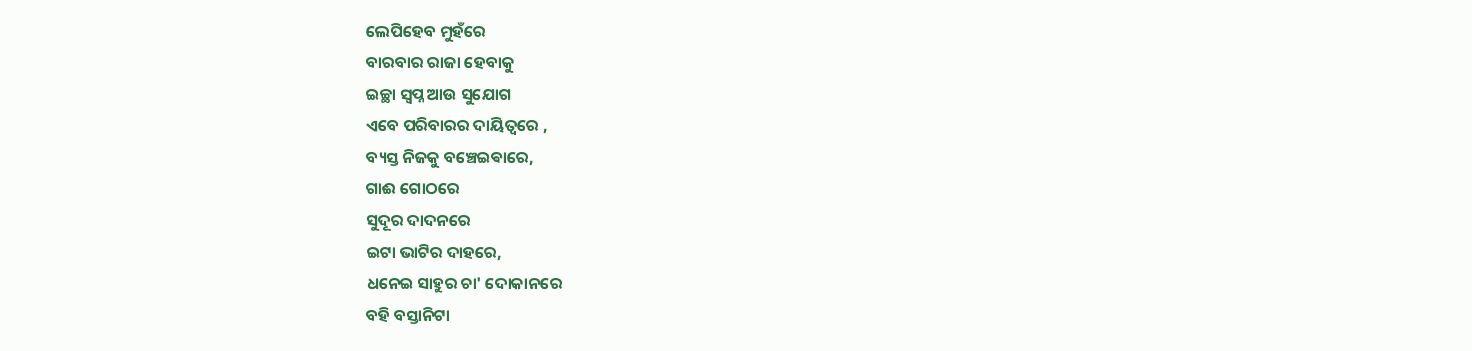ଲେପିହେବ ମୁହଁରେ
ବାରବାର ରାଜା ହେବାକୁ
ଇଚ୍ଛା ସ୍ୱପ୍ନ ଆଉ ସୁଯୋଗ
ଏବେ ପରିବାରର ଦାୟିତ୍ୱରେ ,
ବ୍ୟସ୍ତ ନିଜକୁ ବଞ୍ଚେଇଵାରେ,
ଗାଈ ଗୋଠରେ
ସୁଦୂର ଦାଦନରେ
ଇଟା ଭାଟିର ଦାହରେ,
ଧନେଇ ସାହୁର ଚା' ଦୋକାନରେ
ବହି ବସ୍ତାନିଟା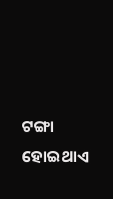ଟଙ୍ଗା ହୋଇଥାଏ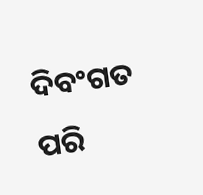ଦିବଂଗତ ପରି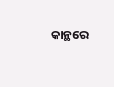କାନ୍ଥରେ